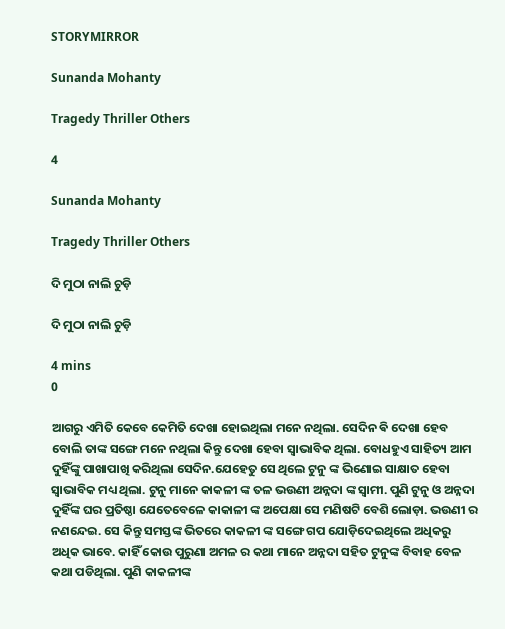STORYMIRROR

Sunanda Mohanty

Tragedy Thriller Others

4

Sunanda Mohanty

Tragedy Thriller Others

ଦି ମୁଠା ନାଲି ଚୁଡ଼ି

ଦି ମୁଠା ନାଲି ଚୁଡ଼ି

4 mins
0

ଆଗରୁ ଏମିତି କେବେ କେମିତି ଦେଖା ହୋଇଥିଲା ମନେ ନଥିଲା. ସେଦିନ ଵି ଦେଖା ହେବ ବୋଲି ତାଙ୍କ ସଙ୍ଗେ ମନେ ନଥିଲା କିନ୍ତୁ ଦେଖା ହେବା ସ୍ୱାଭାବିକ ଥିଲା. ବୋଧହୁଏ ସାହିତ୍ୟ ଆମ ଦୁହିଁଙ୍କୁ ପାଖାପାଖି କରିଥିଲା ସେଦିନ.ଯେହେତୁ ସେ ଥିଲେ ଟୁନୁ ଙ୍କ ଭିଣୋଇ ସାକ୍ଷାତ ହେବା ସ୍ୱାଭାବିକ ମଧ୍ୟ ଥିଲା. ଟୁନୁ ମାନେ କାକଳୀ ଙ୍କ ତଳ ଭଉଣୀ ଅନ୍ନଦା ଙ୍କ ସ୍ୱାମୀ. ପୁଣି ଟୁନୁ ଓ ଅନ୍ନଦା ଦୁହିଁଙ୍କ ଘର ପ୍ରତିଷ୍ଠା ଯେତେବେଳେ କାକାଳୀ ଙ୍କ ଅପେକ୍ଷା ସେ ମଣିଷଟି ବେଶି ଲୋଡ଼ା. ଭଉଣୀ ର ନଣନ୍ଦେଇ. ସେ କିନ୍ତୁ ସମସ୍ତଙ୍କ ଭିତରେ କାକଳୀ ଙ୍କ ସଙ୍ଗେ ଗପ ଯୋଡ଼ିଦେଇଥିଲେ ଅଧିକରୁ ଅଧିକ ଭାବେ. କାହିଁ କୋଉ ପୁରୁଣା ଅମଳ ର କଥା ମାନେ ଅନ୍ନଦା ସହିତ ଟୁନୁଙ୍କ ବିବାହ ବେଳ କଥା ପଡିଥିଲା. ପୁଣି କାକଳୀଙ୍କ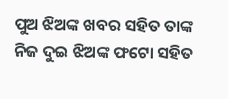ପୁଅ ଝିଅଙ୍କ ଖବର ସହିତ ତାଙ୍କ ନିଜ ଦୁଇ ଝିଅଙ୍କ ଫଟୋ ସହିତ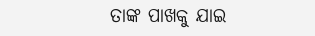ତାଙ୍କ ପାଖକୁ ଯାଇ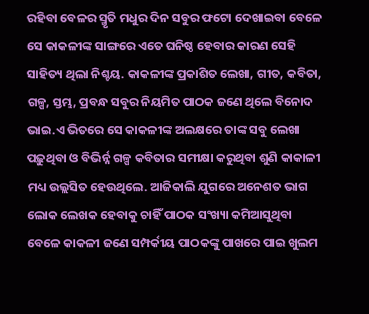ରହିବା ବେଳର ସ୍ମୃତି ମଧୁର ଦିନ ସବୁର ଫଟୋ ଦେଖାଇବା ବେଳେ ସେ କାକଳୀଙ୍କ ସାଙ୍ଗରେ ଏତେ ଘନିଷ୍ଠ ହେବାର କାରଣ ସେହି ସାହିତ୍ୟ ଥିଲା ନିଶ୍ଚୟ. କାକଳୀଙ୍କ ପ୍ରକାଶିତ ଲେଖା, ଗୀତ, କବିତା, ଗଳ୍ପ, ସ୍ତମ୍ଭ, ପ୍ରବନ୍ଧ ସବୁର ନିୟମିତ ପାଠକ ଜଣେ ଥିଲେ ବିନୋଦ ଭାଇ.ଏ ଭିତରେ ସେ କାକଳୀଙ୍କ ଅଲକ୍ଷରେ ତାଙ୍କ ସବୁ ଲେଖା ପଢ଼ୁଥିବା ଓ ବିଭିର୍ନ୍ନ ଗଳ୍ପ କବିତାର ସମୀକ୍ଷା କରୁଥିବା ଶୁଣି କାକାଳୀ ମଧ୍ୟ ଉଲ୍ଲସିତ ହେଉଥିଲେ. ଆଜିକାଲି ଯୁଗରେ ଅନେଶତ ଭାଗ ଲୋକ ଲେଖକ ହେବାକୁ ଚାହିଁ ପାଠକ ସଂଖ୍ୟା କମିଆସୁଥିବା ବେଳେ କାକଳୀ ଜଣେ ସମ୍ପର୍କୀୟ ପାଠକଙ୍କୁ ପାଖରେ ପାଇ ଖୁଲମ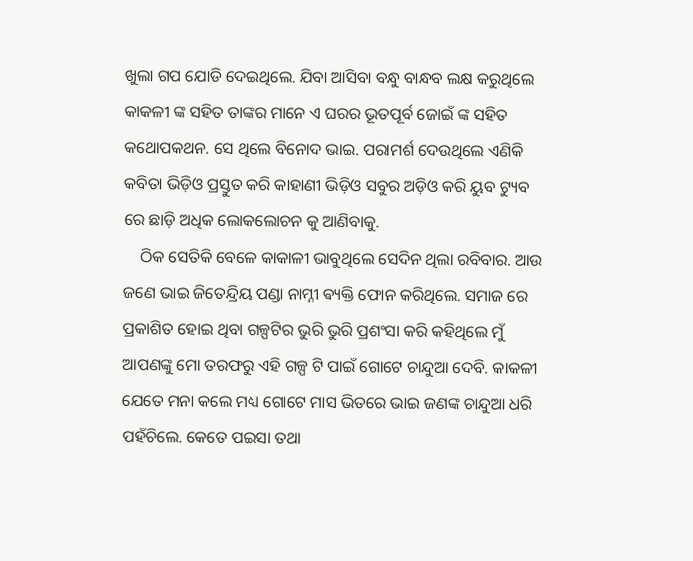ଖୁଲା ଗପ ଯୋଡି ଦେଇଥିଲେ. ଯିବା ଆସିବା ବନ୍ଧୁ ବାନ୍ଧବ ଲକ୍ଷ କରୁଥିଲେ କାକଳୀ ଙ୍କ ସହିତ ତାଙ୍କର ମାନେ ଏ ଘରର ଭୂତପୂର୍ବ ଜୋଇଁ ଙ୍କ ସହିତ କଥୋପକଥନ. ସେ ଥିଲେ ବିନୋଦ ଭାଇ. ପରାମର୍ଶ ଦେଉଥିଲେ ଏଣିକି କବିତା ଭିଡ଼ିଓ ପ୍ରସ୍ତୁତ କରି କାହାଣୀ ଭିଡ଼ିଓ ସବୁର ଅଡ଼ିଓ କରି ୟୁବ ଟ୍ୟୁବ ରେ ଛାଡ଼ି ଅଧିକ ଲୋକଲୋଚନ କୁ ଆଣିବାକୁ.
    ଠିକ ସେତିକି ବେଳେ କାକାଳୀ ଭାବୁଥିଲେ ସେଦିନ ଥିଲା ରବିବାର. ଆଉ ଜଣେ ଭାଇ ଜିତେନ୍ଦ୍ରିୟ ପଣ୍ଡା ନାମ୍ନୀ ଵ୍ୟକ୍ତି ଫୋନ କରିଥିଲେ. ସମାଜ ରେ ପ୍ରକାଶିତ ହୋଇ ଥିବା ଗଳ୍ପଟିର ଭୁରି ଭୁରି ପ୍ରଶଂସା କରି କହିଥିଲେ ମୁଁ ଆପଣଙ୍କୁ ମୋ ତରଫରୁ ଏହି ଗଳ୍ପ ଟି ପାଇଁ ଗୋଟେ ଚାନ୍ଦୁଆ ଦେବି. କାକଳୀ ଯେତେ ମନା କଲେ ମଧ୍ୟ ଗୋଟେ ମାସ ଭିତରେ ଭାଇ ଜଣଙ୍କ ଚାନ୍ଦୁଆ ଧରି ପହଁଚିଲେ. କେତେ ପଇସା ତଥା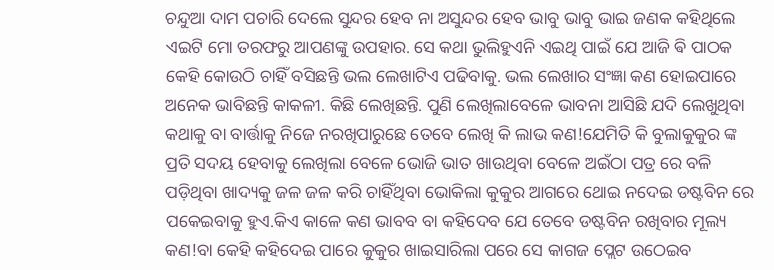ଚନ୍ଦୁଆ ଦାମ ପଚାରି ଦେଲେ ସୁନ୍ଦର ହେବ ନା ଅସୁନ୍ଦର ହେବ ଭାବୁ ଭାବୁ ଭାଇ ଜଣକ କହିଥିଲେ ଏଇଟି ମୋ ତରଫରୁ ଆପଣଙ୍କୁ ଉପହାର. ସେ କଥା ଭୁଲିହୁଏନି ଏଇଥି ପାଇଁ ଯେ ଆଜି ଵି ପାଠକ କେହି କୋଉଠି ଚାହିଁ ବସିଛନ୍ତି ଭଲ ଲେଖାଟିଏ ପଢିବାକୁ. ଭଲ ଲେଖାର ସଂଜ୍ଞା କଣ ହୋଇପାରେ ଅନେକ ଭାବିଛନ୍ତି କାକଳୀ. କିଛି ଲେଖିଛନ୍ତି. ପୁଣି ଲେଖିଲାବେଳେ ଭାବନା ଆସିଛି ଯଦି ଲେଖୁଥିବା କଥାକୁ ବା ବାର୍ତ୍ତାକୁ ନିଜେ ନରଖିପାରୁଛେ ତେବେ ଲେଖି କି ଲାଭ କଣ!ଯେମିତି କି ବୁଲାକୁକୁର ଙ୍କ ପ୍ରତି ସଦୟ ହେବାକୁ ଲେଖିଲା ବେଳେ ଭୋଜି ଭାତ ଖାଉଥିବା ବେଳେ ଅଇଁଠା ପତ୍ର ରେ ବଳି ପଡ଼ିଥିବା ଖାଦ୍ୟକୁ ଜଳ ଜଳ କରି ଚାହିଁଥିବା ଭୋକିଲା କୁକୁର ଆଗରେ ଥୋଇ ନଦେଇ ଡଷ୍ଟବିନ ରେ ପକେଇବାକୁ ହୁଏ.କିଏ କାଳେ କଣ ଭାବବ ବା କହିଦେବ ଯେ ତେବେ ଡଷ୍ଟବିନ ରଖିବାର ମୂଲ୍ୟ କଣ!ବା କେହି କହିଦେଇ ପାରେ କୁକୁର ଖାଇସାରିଲା ପରେ ସେ କାଗଜ ପ୍ଲେଟ ଉଠେଇବ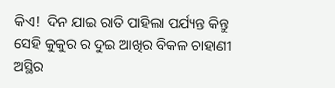କିଏ!  ଦିନ ଯାଇ ରାତି ପାହିଲା ପର୍ଯ୍ୟନ୍ତ କିନ୍ତୁ ସେହି କୁକୁର ର ଦୁଇ ଆଖିର ବିକଳ ଚାହାଣୀ ଅସ୍ଥିର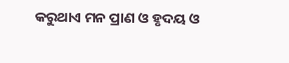କରୁଥାଏ ମନ ପ୍ରାଣ ଓ ହୃଦୟ ଓ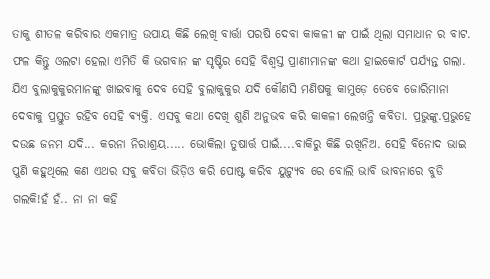ତାକୁ ଶୀତଳ କରିବାର ଏକମାତ୍ର ଉପାୟ କିଛି ଲେଖି ବାର୍ତ୍ତା ପରଷି ଦେବା କାକଳୀ ଙ୍କ ପାଇଁ ଥିଲା ସମାଧାନ ର ବାଟ. ଫଳ କିନ୍ତୁ ଓଲଟା ହେଲା ଏମିତି କି ଭଗବାନ ଙ୍କ ସୃଷ୍ଟିର ସେହି ବିଶ୍ଵସ୍ତ ପ୍ରାଣୀମାନଙ୍କ କଥା ହାଇକୋର୍ଟ ପର୍ଯ୍ୟନ୍ତ ଗଲା. ଯିଏ ବୁଲାକୁକୁରମାନଙ୍କୁ ଖାଇବାକୁ ଦେବ ସେହି ବୁଲାକୁକୁର ଯଦି କୌଣସି ମଣିଷକୁ କାମୁଡ଼େ ତେବେ ଜୋରିମାନା ଦେବାକୁ ପ୍ରସ୍ତୁତ ରହିବ ସେହି ଵ୍ୟକ୍ତି. ଏସବୁ କଥା ଦେଖି ଶୁଣି ଅନୁଭବ କରି କାକଳୀ ଲେଖନ୍ତି କବିତା. ପ୍ରଭୁଙ୍କୁ.ପ୍ରଭୁହେ ଦଉଛ ଜନମ ଯଦି... କରନା ନିରାଶ୍ରୟ..... ଭୋକିଲା ତୁଷାର୍ତ୍ତ ପାଇଁ....ବାକିରୁ କିଛି ରଖିନିଅ. ସେହି ବିନୋଦ ଭାଇ ପୁଣି କହୁଥିଲେ କଣ ଏଥର ସବୁ କବିତା ଭିଡ଼ିଓ କରି ପୋଷ୍ଟ କରିବ ୟୁଟ୍ୟୁବ ରେ ବୋଲି ଭାବି ଭାବନାରେ ବୁଡି ଗଲକି!ହଁ ହଁ.. ନା ନା କହି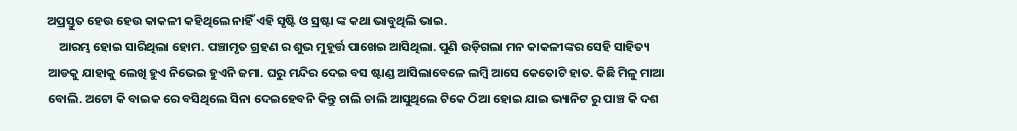ଅପ୍ରସ୍ତୁତ ହେଉ ହେଉ କାକଳୀ କହିଥିଲେ ନାହିଁ ଏହି ସୃଷ୍ଟି ଓ ସ୍ରଷ୍ଟା ଙ୍କ କଥା ଭାବୁଥିଲି ଭାଇ.
    ଆରମ୍ଭ ହୋଇ ସାରିଥିଲା ହୋମ. ପଞ୍ଚାମୃତ ଗ୍ରହଣ ର ଶୁଭ ମୁହୂର୍ତ୍ତ ପାଖେଇ ଆସିଥିଲା. ପୁଣି ଉଡ଼ିଗଲା ମନ କାକଳୀଙ୍କର ସେହି ସାହିତ୍ୟ ଆଡକୁ ଯାହାକୁ ଲେଖି ହୁଏ ନିଭେଇ ହୁଏନି ଜମା. ଘରୁ ମନ୍ଦିର ଦେଇ ବସ ଷ୍ଟାଣ୍ଡ ଆସିଲାବେଳେ ଲମ୍ବି ଆସେ କେତୋଟି ହାତ. କିଛି ମିଳୁ ମାଆ ବୋଲି. ଅଟୋ କି ବାଇକ ରେ ବସିଥିଲେ ସିନା ଦେଇହେବନି କିନ୍ତୁ ଚାଲି ଚାଲି ଆସୁଥିଲେ ଟିକେ ଠିଆ ହୋଇ ଯାଇ ଭ୍ୟାନିଟ ରୁ ପାଞ୍ଚ କି ଦଶ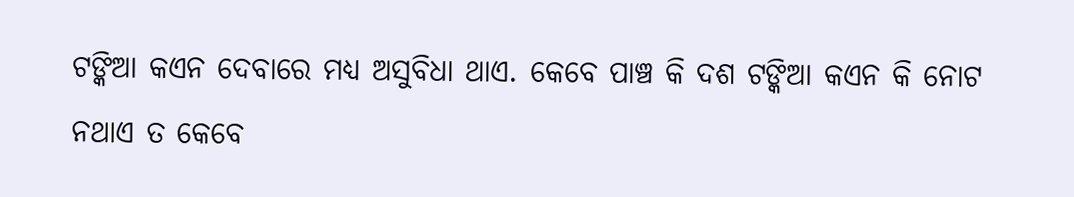ଟଙ୍କିଆ କଏନ ଦେବାରେ ମଧ୍ୟ ଅସୁବିଧା ଥାଏ. କେବେ ପାଞ୍ଚ କି ଦଶ ଟଙ୍କିଆ କଏନ କି ନୋଟ ନଥାଏ ତ କେବେ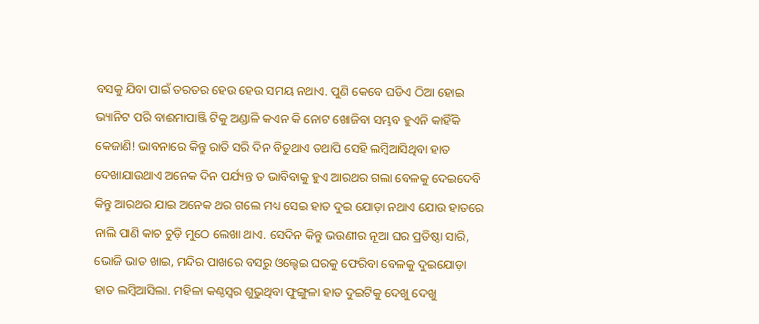ବସକୁ ଯିବା ପାଇଁ ତରତର ହେଉ ହେଉ ସମୟ ନଥାଏ. ପୁଣି କେବେ ଘଡିଏ ଠିଆ ହୋଇ ଭ୍ୟାନିଟ ପରି ବାଈମାପାଞ୍ଜି ଟିକୁ ଅଣ୍ଡାଳି କଏନ କି ନୋଟ ଖୋଜିବା ସମ୍ଭବ ହୁଏନି କାହିଁକି କେଜାଣି! ଭାବନାରେ କିନ୍ତୁ ରାତି ସରି ଦିନ ବିତୁଥାଏ ତଥାପି ସେହି ଲମ୍ବିଆସିଥିବା ହାତ ଦେଖାଯାଉଥାଏ ଅନେକ ଦିନ ପର୍ଯ୍ୟନ୍ତ ତ ଭାବିବାକୁ ହୁଏ ଆରଥର ଗଲା ବେଳକୁ ଦେଇଦେବି କିନ୍ତୁ ଆରଥର ଯାଇ ଅନେକ ଥର ଗଲେ ମଧ୍ୟ ସେଇ ହାତ ଦୁଇ ଯୋଡ଼ା ନଥାଏ ଯୋଉ ହାତରେ ନାଲି ପାଣି କାଚ ଚୁଡ଼ି ମୁଠେ ଲେଖା ଥାଏ. ସେଦିନ କିନ୍ତୁ ଭଉଣୀର ନୂଆ ଘର ପ୍ରତିଷ୍ଠା ସାରି, ଭୋଜି ଭାତ ଖାଇ, ମନ୍ଦିର ପାଖରେ ବସରୁ ଓଲ୍ହେଇ ଘରକୁ ଫେରିବା ବେଳକୁ ଦୁଇଯୋଡ଼ା ହାତ ଲମ୍ବିଆସିଲା. ମହିଳା କଣ୍ଠସ୍ୱର ଶୁଭୁଥିବା ଫୁଙ୍ଗୁଳା ହାତ ଦୁଇଟିକୁ ଦେଖୁ ଦେଖୁ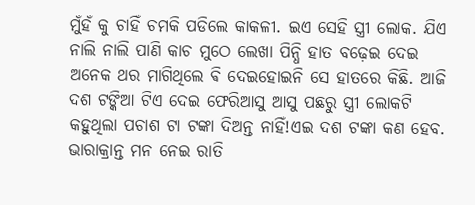ମୁଁହଁ କୁ ଚାହିଁ ଚମକି ପଡିଲେ କାକଳୀ. ଇଏ ସେହି ସ୍ତ୍ରୀ ଲୋକ. ଯିଏ ନାଲି ନାଲି ପାଣି କାଚ ମୁଠେ ଲେଖା ପିନ୍ଧି ହାତ ବଢ଼େଇ ଦେଇ ଅନେକ ଥର ମାଗିଥିଲେ ଵି ଦେଇହୋଇନି ସେ ହାତରେ କିଛି. ଆଜି ଦଶ ଟଙ୍କିଆ ଟିଏ ଦେଇ ଫେରିଆସୁ ଆସୁ ପଛରୁ ସ୍ତ୍ରୀ ଲୋକଟି କହୁଥିଲା ପଚାଶ ଟା ଟଙ୍କା ଦିଅନ୍ତ ନାହିଁ!ଏଇ ଦଶ ଟଙ୍କା କଣ ହେବ. ଭାରାକ୍ରାନ୍ତ ମନ ନେଇ ରାତି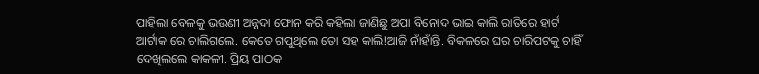ପାହିଲା ବେଳକୁ ଭଉଣୀ ଅନ୍ନଦା ଫୋନ କରି କହିଲା ଜାଣିଛୁ ଅପା ବିନୋଦ ଭାଇ କାଲି ରାତିରେ ହାର୍ଟ ଆର୍ଟାକ ରେ ଚାଲିଗଲେ. କେତେ ଗପୁଥିଲେ ତୋ ସହ କାଲି!ଆଜି ନାଁହାଁନ୍ତି. ବିକଳରେ ଘର ଚାରିପଟକୁ ଚାହିଁ ଦେଖିଲଲେ କାକଳୀ. ପ୍ରିୟ ପାଠକ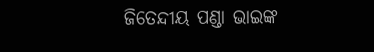ଜିତେନ୍ଦୀୟ ପଣ୍ଡା ଭାଇଙ୍କ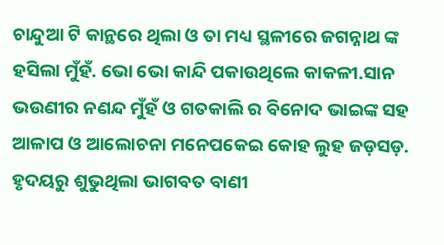ଚାନ୍ଦୁଆ ଟି କାନ୍ଥରେ ଥିଲା ଓ ତା ମଧ୍ୟ ସ୍ଥଳୀରେ ଜଗନ୍ନାଥ ଙ୍କ ହସିଲା ମୁଁହଁ. ଭୋ ଭୋ କାନ୍ଦି ପକାଉଥିଲେ କାକଳୀ.ସାନ ଭଉଣୀର ନଣନ୍ଦ ମୁଁହଁ ଓ ଗତକାଲି ର ବିନୋଦ ଭାଇଙ୍କ ସହ ଆଳାପ ଓ ଆଲୋଚନା ମନେପକେଇ କୋହ ଲୁହ ଜଡ଼ସଡ଼. ହୃଦୟରୁ ଶୁଭୁଥିଲା ଭାଗବତ ବାଣୀ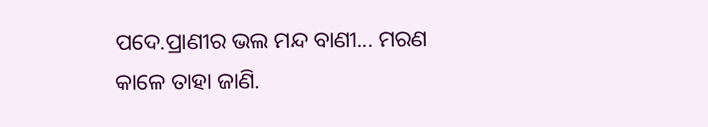ପଦେ.ପ୍ରାଣୀର ଭଲ ମନ୍ଦ ବାଣୀ... ମରଣ କାଳେ ତାହା ଜାଣି.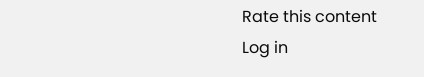Rate this content
Log in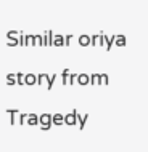Similar oriya story from Tragedy